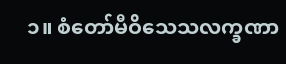၁။ စံတော်မီဝိသေသလက္ခဏာ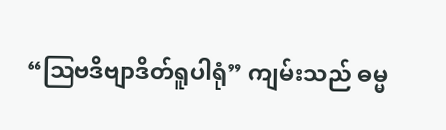“ဩဗဒိဗျာဒိတ်ရူပါရုံ” ကျမ်းသည် ဓမ္မ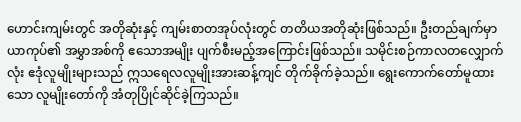ဟောင်းကျမ်းတွင် အတိုဆုံးနှင့် ကျမ်းစာတအုပ်လုံးတွင် တတိယအတိုဆုံးဖြစ်သည်။ ဦးတည်ချက်မှာ ယာကုပ်၏ အမွှာအစ်ကို ဧသောအမျိုး ပျက်စီးမည့်အကြောင်းဖြစ်သည်။ သမိုင်းစဉ်ကာလတလျှောက်လုံး ဧဒုံလူမျိုးများသည် ဣသရေလလူမျိုးအားဆန့်ကျင် တိုက်ခိုက်ခဲ့သည်။ ရွေးကောက်တော်မူထားသော လူမျိုးတော်ကို အံတုပြိုင်ဆိုင်ခဲ့ကြသည်။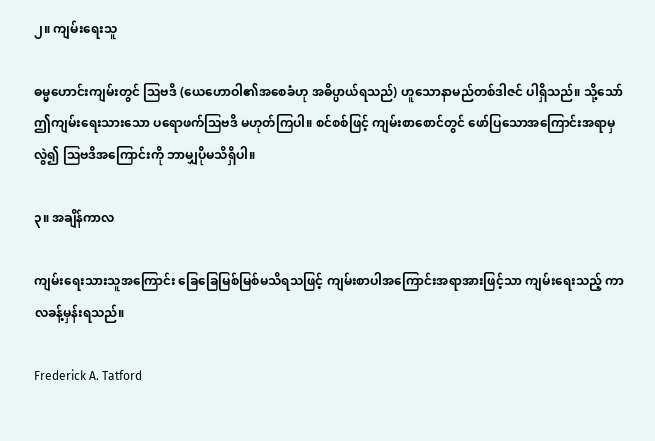၂။ ကျမ်းရေးသူ

ဓမ္မဟောင်းကျမ်းတွင် ဩဗဒိ (ယေဟောဝါ၏အစေခံဟု အဓိပ္ပာယ်ရသည်) ဟူသောနာမည်တစ်ဒါဇင် ပါရှိသည်။ သို့သော် ဤကျမ်းရေးသားသော ပရောဖက်ဩဗဒိ မဟုတ်ကြပါ။ စင်စစ်ဖြင့် ကျမ်းစာစောင်တွင် ဖော်ပြသောအကြောင်းအရာမှလွဲ၍ ဩဗဒိအကြောင်းကို ဘာမျှပိုမသိရှိပါ။

၃။ အချိန်ကာလ

ကျမ်းရေးသားသူအကြောင်း ခြေခြေမြစ်မြစ်မသိရသဖြင့် ကျမ်းစာပါအကြောင်းအရာအားဖြင့်သာ ကျမ်းရေးသည့် ကာလခန့်မှန်းရသည်။

Frederick A. Tatford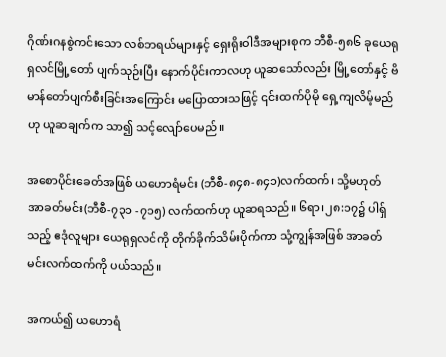ဂိုဏ်းဂနစွဲကင်းသော လစ်ဘရယ်များနှင့် ရှေးရိုးဝါဒီအများစုက ဘီစီ-၅၈၆ ခုယေရုရှလင်မြို့တော် ပျက်သုဉ်းပြီး နောက်ပိုင်းကာလဟု ယူဆသော်လည်း မြို့တော်နှင့် ဗိမာန်တော်ပျက်စီးခြင်းအကြောင်း မပြောထားသဖြင့် ၎င်းထက်ပိုမို ရှေ့ကျလိမ့်မည်ဟု ယူဆချက်က သာ၍ သင့်လျော်ပေမည်။

အစောပိုင်းခေတ်အဖြစ် ယဟောရံမင်း (ဘီစီ-၈၄၈-၈၄၁)လက်ထက်၊ သို့မဟုတ် အာခတ်မင်း(ဘီစီ-၇၃၁ -၇၁၅) လက်ထက်ဟု ယူဆရသည်။ ၆ရာ၊၂၈:၁၇၌ ပါရှ်သည့် ဧဒုံလူများ ယေရုရှလင်ကို တိုက်ခိုက်သိမ်းပိုက်ကာ သုံ့ကျွန်အဖြစ် အာခတ်မင်းလက်ထက်ကို ပယ်သည်။

အကယ်၍ ယဟောရံ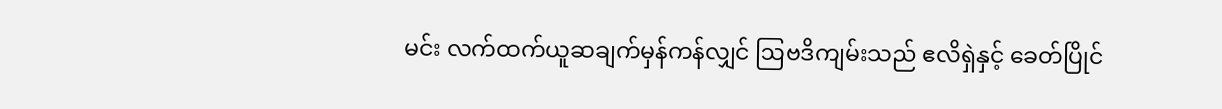မင်း လက်ထက်ယူဆချက်မှန်ကန်လျှင် ဩဗဒိကျမ်းသည် ဧလိရှဲနှင့် ခေတ်ပြိုင်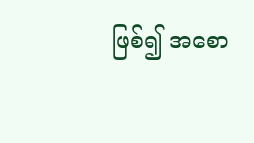ဖြစ်၍ အစော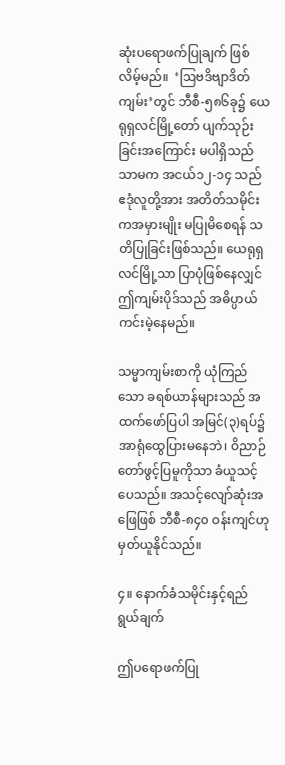ဆုံးပရောဖက်ပြုချက် ဖြစ်လိမ့်မည်။  ‘ဩဗဒိဗျာဒိတ်ကျမ်း’တွင် ဘီစီ-၅၈၆ခု၌ ယေရုရှလင်မြို့တော် ပျက်သုဉ်းခြင်းအကြောင်း မပါရှိသည်သာမက အငယ်၁၂-၁၄ သည် ဧဒုံလူတို့အား အတိတ်သမိုင်းကအမှားမျိုး မပြုမိစေရန် သတိပြုခြင်းဖြစ်သည်။ ယေရုရှလင်မြို့သာ ပြာပုံဖြစ်နေလျှင် ဤကျမ်းပိုဒ်သည် အဓိပ္ပာယ်ကင်းမဲ့နေမည်။

သမ္မာကျမ်းစာကို ယုံကြည်သော ခရစ်ယာန်များသည် အထက်ဖော်ပြပါ အမြင်(၃)ရပ်၌ အာရုံထွေပြားမနေဘဲ၊ ဝိညာဉ်တော်ဖွင့်ပြမူကိုသာ ခံယူသင့်ပေသည်။ အသင့်လျော်ဆုံးအဖြေဖြစ် ဘီစီ-၈၄၀ ဝန်းကျင်ဟု မှတ်ယူနိုင်သည်။

၄။ နောက်ခံသမိုင်းနှင့်ရည်ရွယ်ချက်

ဤပရောဖက်ပြု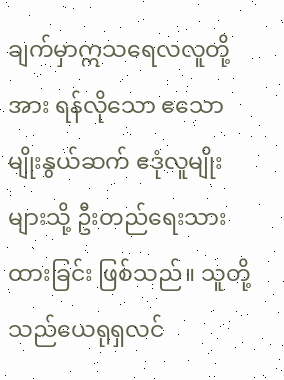ချက်မှာဣသရေလလူတို့အား ရန်လိုသော ဧသောမျိုးနွယ်ဆက် ဧဒုံလူမျိုးများသို့ ဦးတည်ရေးသားထားခြင်း ဖြစ်သည်။ သူတို့သည်ယေရုရှလင်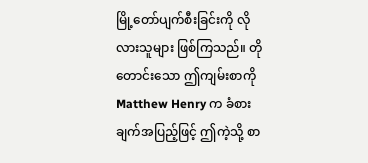မြို့တော်ပျက်စီးခြင်းကို လိုလားသူများ ဖြစ်ကြသည်။ တိုတောင်းသော ဤကျမ်းစာကို Matthew Henry က ခံစားချက်အပြည့်ဖြင့် ဤကဲ့သို့ စာ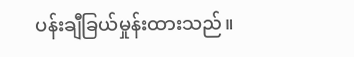ပန်းချီခြယ်မှုန်းထားသည်။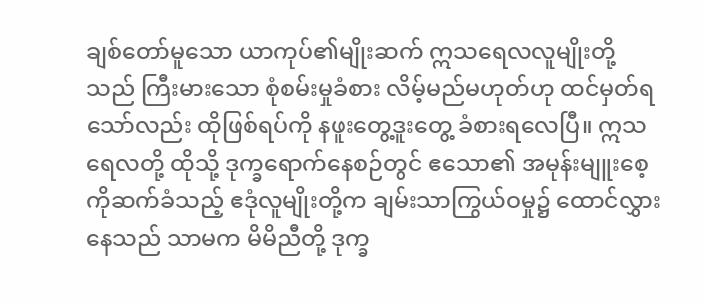ချစ်တော်မူသော ယာကုပ်၏မျိုးဆက် ဣသရေလလူမျိုးတို့သည် ကြီးမားသော စုံစမ်းမှုခံစား လိမ့်မည်မဟုတ်ဟု ထင်မှတ်ရသော်လည်း ထိုဖြစ်ရပ်ကို နဖူးတွေ့ဒူးတွေ့ ခံစားရလေပြီ။ ဣသရေလတို့ ထိုသို့ ဒုက္ခရောက်နေစဉ်တွင် ဧသော၏ အမုန်းမျူးစေ့ကိုဆက်ခံသည့် ဧဒုံလူမျိုးတို့က ချမ်းသာကြွယ်ဝမှု၌ ထောင်လွှားနေသည် သာမက မိမိညီတို့ ဒုက္ခ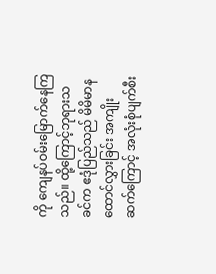ကို ကျေနပ်ဝမ်းမြောက်နေကြသည်။ ထို့ကြောင့်ဘုရားသခင်က ဧဒုံပြည်သည် မိမိမာနထောင်လွှားခြင်း အကျိုးဆက်ကြောင့် အလုံးစုံပျက်စီး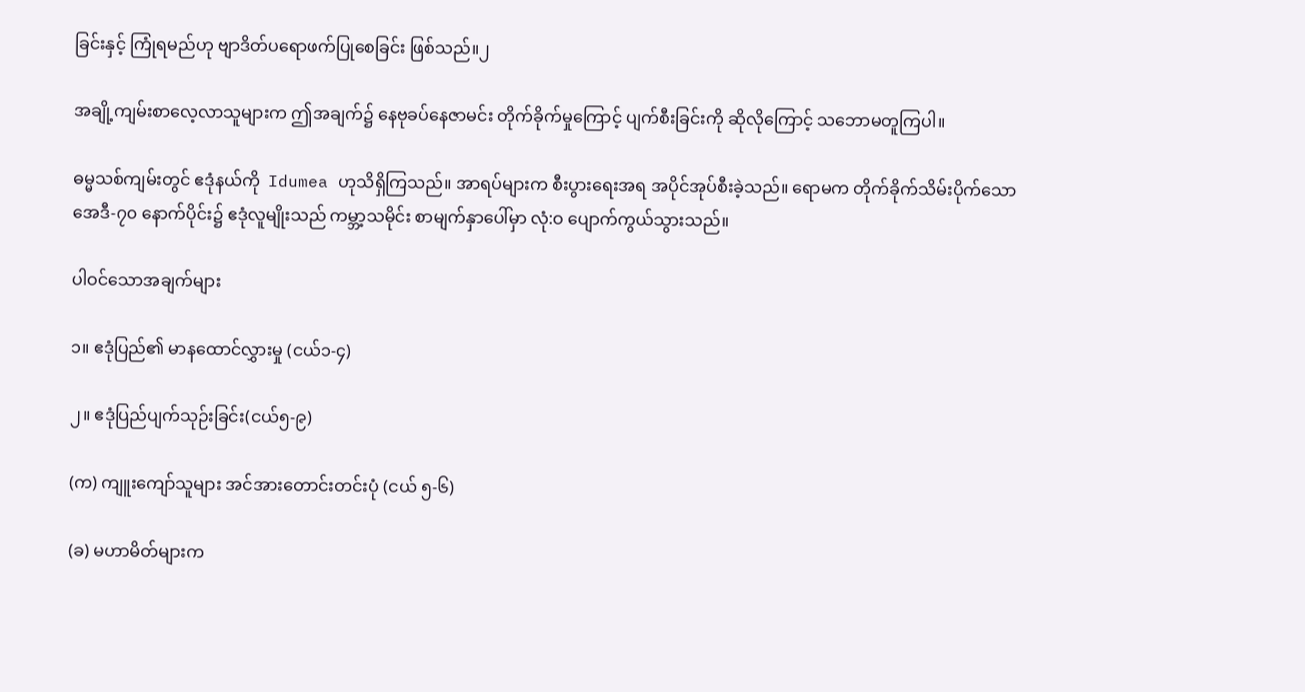ခြင်းနှင့် ကြုံရမည်ဟု ဗျာဒိတ်ပရောဖက်ပြုစေခြင်း ဖြစ်သည်။၂

အချို့ကျမ်းစာလေ့လာသူများက ဤအချက်၌ နေဗုခပ်နေဇာမင်း တိုက်ခိုက်မှုကြောင့် ပျက်စီးခြင်းကို ဆိုလိုကြောင့် သဘောမတူကြပါ။

ဓမ္မသစ်ကျမ်းတွင် ဧဒုံနယ်ကို  Idumea ဟုသိရှိကြသည်။ အာရပ်များက စီးပွားရေးအရ အပိုင်အုပ်စီးခဲ့သည်။ ရောမက တိုက်ခိုက်သိမ်းပိုက်သော အေဒီ-၇၀ နောက်ပိုင်း၌ ဧဒုံလူမျိုးသည် ကမ္ဘာ့သမိုင်း စာမျက်နှာပေါ်မှာ လုံ:ဝ ပျောက်ကွယ်သွားသည်။

ပါဝင်သောအချက်များ

၁။ ဧဒုံပြည်၏ မာနထောင်လွှားမှု (ငယ်၁-၄)

၂။ ဧဒုံပြည်ပျက်သုဉ်းခြင်း(ငယ်၅-၉)

(က) ကျူးကျော်သူများ အင်အားတောင်းတင်းပုံ (ငယ် ၅-၆)

(ခ) မဟာမိတ်များက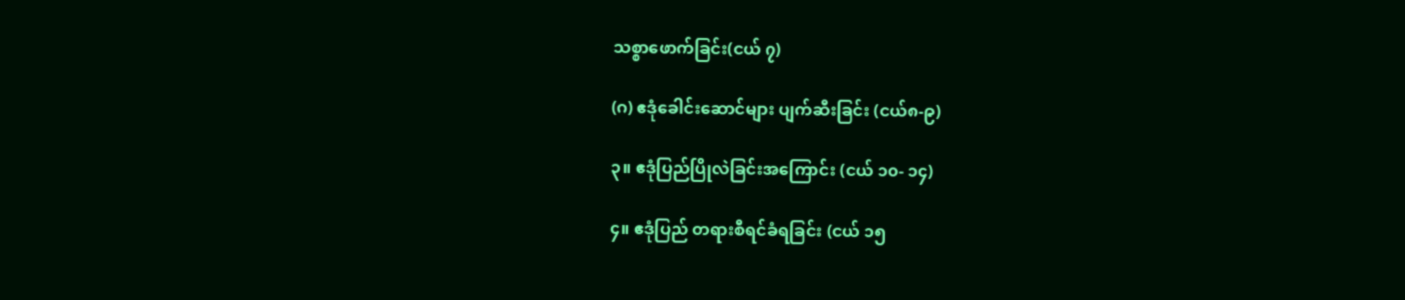သစ္စာဖောက်ခြင်း(ငယ် ၇)

(ဂ) ဧဒုံခေါင်းဆောင်များ ပျက်ဆီးခြင်း (ငယ်၈-၉)

၃။ ဧဒုံပြည်ပြိုလဲခြင်းအကြောင်း (ငယ် ၁၀- ၁၄)

၄။ ဧဒုံပြည် တရားစီရင်ခံရခြင်း (ငယ် ၁၅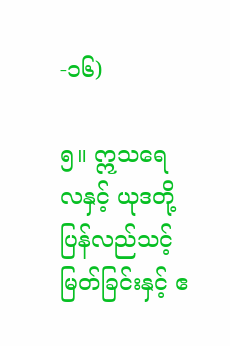-၁၆)

၅။ ဣသရေလနှင့် ယုဒတို့ ပြန်လည်သင့်မြတ်ခြင်းနှင့် ဧ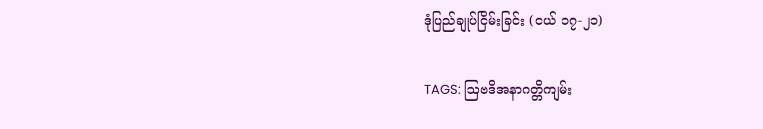ဒုံပြည်ချုပ်ငြိမ်းခြင်း (ငယ် ၁၇-၂၁)

TAGS: ဩဗဒိအနာဂတ္တိကျမ်း